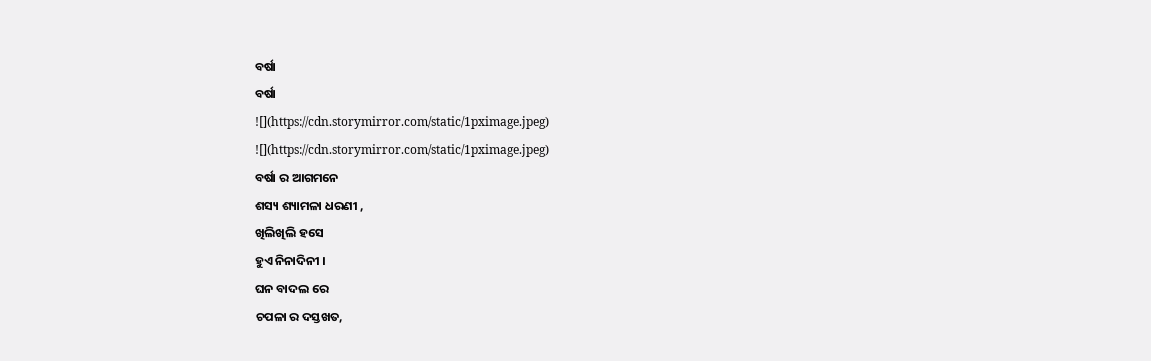ବର୍ଷା
ବର୍ଷା
![](https://cdn.storymirror.com/static/1pximage.jpeg)
![](https://cdn.storymirror.com/static/1pximage.jpeg)
ବର୍ଷା ର ଆଗମନେ
ଶସ୍ୟ ଶ୍ୟାମଳା ଧରଣୀ ,
ଖିଲିଖିଲି ହସେ
ହୁଏ ନିନାଦିନୀ ।
ଘନ ବାଦଲ ରେ
ଚପଳା ର ଦସ୍ତଖତ,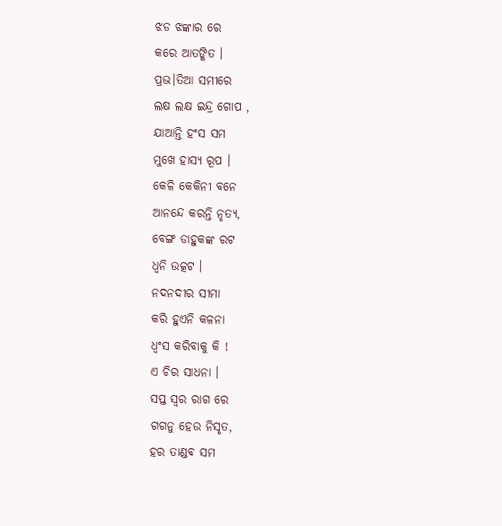ଝଡ ଝଙ୍କାର ରେ
କରେ ଆତଙ୍କିତ ।
ପ୍ରଭ।ତିଆ ସମୀରେ
ଲକ୍ଷ ଲକ୍ଷ ଇନ୍ଦ୍ର ଗୋପ ,
ଯାଆନ୍ତି ହଂସ ସମ
ମୁଖେ ହାସ୍ୟ ରୂପ ।
କେଳି କେକିନୀ ବନେ
ଆନନ୍ଦେ କରନ୍ତି ନୃତ୍ୟ,
ବେଙ୍ଗ ଡାହୁକଙ୍କ ରଟ
ଧ୍ୱନି ଉତ୍କଟ ।
ନଦନଦୀର ସୀମା
କରି ହୁଏନି କଳନା
ଧ୍ବଂସ କରିବାକୁ କି !
ଏ ଚିର ସାଧନା ।
ସପ୍ତ ସ୍ୱର ରାଗ ରେ
ଗଗନୁ ହେଉ ନିସୃତ,
ହର ତାଣ୍ଡଵ ସମ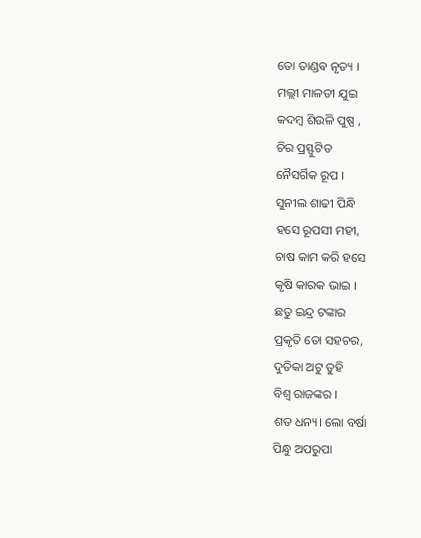ତୋ ତାଣ୍ଡଵ ନୃତ୍ୟ ।
ମଲ୍ଲୀ ମାଳତୀ ଯୁଇ
କଦମ୍ବ ଶିଉଳି ପୁଷ୍ପ ,
ଚିର ପ୍ରସ୍ଫୁଟିତ
ନୈସର୍ଗିକ ରୂପ ।
ସୁନୀଲ ଶାଢୀ ପିନ୍ଧି
ହସେ ରୂପସୀ ମହୀ,
ଚାଷ କାମ କରି ହସେ
କୃଷି କାରକ ଭାଇ ।
ଛତୁ ଇନ୍ଦ୍ର ଟଙ୍କାର
ପ୍ରକୃତି ତୋ ସହଚର,
ଦୁତିକା ଅଟୁ ତୁହି
ବିଶ୍ୱ ରାଜଙ୍କର ।
ଶତ ଧନ୍ୟ। ଲୋ ବର୍ଷା
ପିନ୍ଧୁ ଅପରୁପା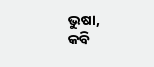ଭୁଷା,
କବି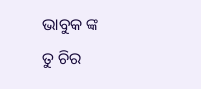ଭାବୁକ ଙ୍କ
ତୁ ଚିର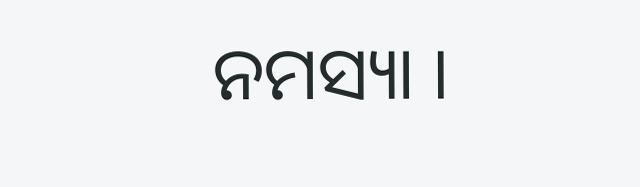ନମସ୍ୟା ।